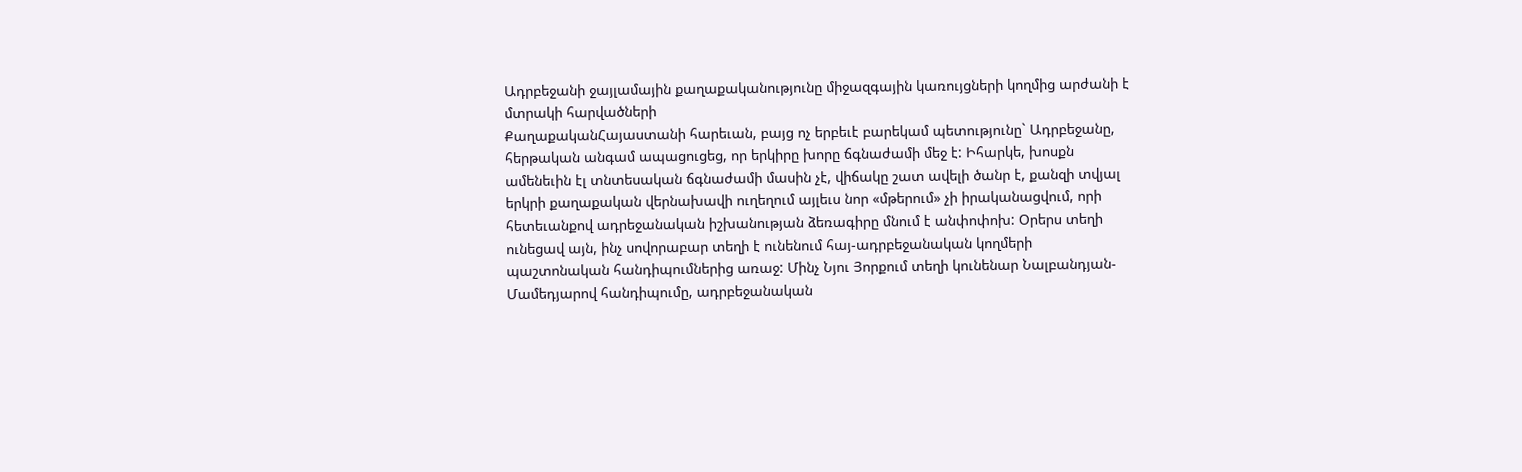Ադրբեջանի ջայլամային քաղաքականությունը միջազգային կառույցների կողմից արժանի է մտրակի հարվածների
ՔաղաքականՀայաստանի հարեւան, բայց ոչ երբեւէ բարեկամ պետությունը` Ադրբեջանը, հերթական անգամ ապացուցեց, որ երկիրը խորը ճգնաժամի մեջ է: Իհարկե, խոսքն ամենեւին էլ տնտեսական ճգնաժամի մասին չէ, վիճակը շատ ավելի ծանր է, քանզի տվյալ երկրի քաղաքական վերնախավի ուղեղում այլեւս նոր «մթերում» չի իրականացվում, որի հետեւանքով ադրեջանական իշխանության ձեռագիրը մնում է անփոփոխ: Օրերս տեղի ունեցավ այն, ինչ սովորաբար տեղի է ունենում հայ-ադրբեջանական կողմերի պաշտոնական հանդիպումներից առաջ: Մինչ Նյու Յորքում տեղի կունենար Նալբանդյան-Մամեդյարով հանդիպումը, ադրբեջանական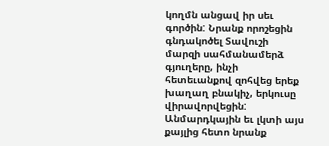կողմն անցավ իր սեւ գործին: Նրանք որոշեցին գնդակոծել Տավուշի մարզի սահմանամերձ գյուղերը, ինչի հետեւանքով զոհվեց երեք խաղաղ բնակիչ, երկուսը վիրավորվեցին: Անմարդկային եւ լկտի այս քայլից հետո նրանք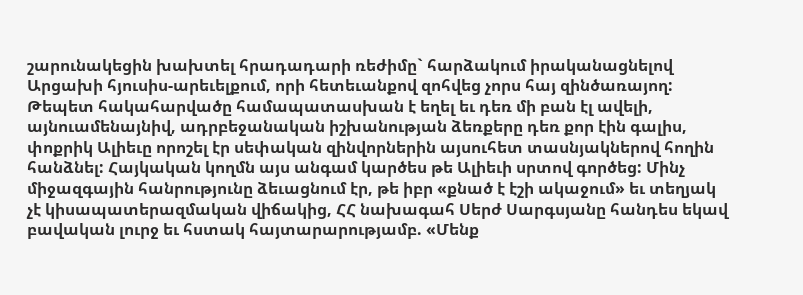շարունակեցին խախտել հրադադարի ռեժիմը` հարձակում իրականացնելով Արցախի հյուսիս-արեւելքում, որի հետեւանքով զոհվեց չորս հայ զինծառայող:
Թեպետ հակահարվածը համապատասխան է եղել եւ դեռ մի բան էլ ավելի, այնուամենայնիվ, ադրբեջանական իշխանության ձեռքերը դեռ քոր էին գալիս, փոքրիկ Ալիեւը որոշել էր սեփական զինվորներին այսուհետ տասնյակներով հողին հանձնել: Հայկական կողմն այս անգամ կարծես թե Ալիեւի սրտով գործեց: Մինչ միջազգային հանրությունը ձեւացնում էր, թե իբր «քնած է էշի ակաջում» եւ տեղյակ չէ կիսապատերազմական վիճակից, ՀՀ նախագահ Սերժ Սարգսյանը հանդես եկավ բավական լուրջ եւ հստակ հայտարարությամբ. «Մենք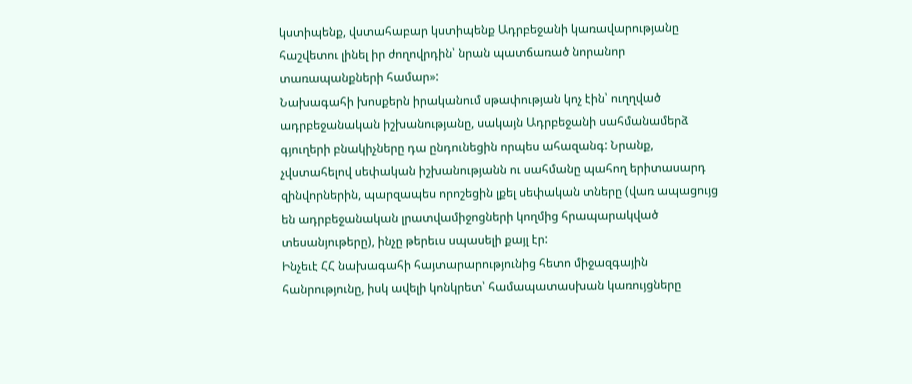կստիպենք, վստահաբար կստիպենք Ադրբեջանի կառավարությանը հաշվետու լինել իր ժողովրդին՝ նրան պատճառած նորանոր տառապանքների համար»:
Նախագահի խոսքերն իրականում սթափության կոչ էին՝ ուղղված ադրբեջանական իշխանությանը, սակայն Ադրբեջանի սահմանամերձ գյուղերի բնակիչները դա ընդունեցին որպես ահազանգ: Նրանք, չվստահելով սեփական իշխանությանն ու սահմանը պահող երիտասարդ զինվորներին, պարզապես որոշեցին լքել սեփական տները (վառ ապացույց են ադրբեջանական լրատվամիջոցների կողմից հրապարակված տեսանյութերը), ինչը թերեւս սպասելի քայլ էր:
Ինչեւէ ՀՀ նախագահի հայտարարությունից հետո միջազգային հանրությունը, իսկ ավելի կոնկրետ՝ համապատասխան կառույցները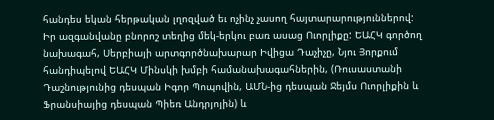հանդես եկան հերթական լղոզված եւ ոչինչ չասող հայտարարություններով: Իր ազգանվանը բնորոշ տեղից մեկ-երկու բառ ասաց Ուորլիքը: ԵԱՀԿ գործող նախագահ, Սերբիայի արտգործնախարար Իվիցա Դաչիչը, Նյու Յորքում հանդիպելով ԵԱՀԿ Մինսկի խմբի համանախագահներին, (Ռուսաստանի Դաշնությունից դեսպան Իգոր Պոպովին, ԱՄՆ-ից դեսպան Ջեյմս Ուորլիքին և Ֆրանսիայից դեսպան Պիեռ Անդրյոյին) և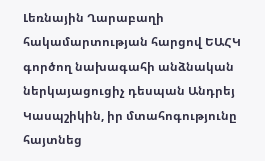Լեռնային Ղարաբաղի հակամարտության հարցով ԵԱՀԿ գործող նախագահի անձնական ներկայացուցիչ դեսպան Անդրեյ Կասպշիկին, իր մտահոգությունը հայտնեց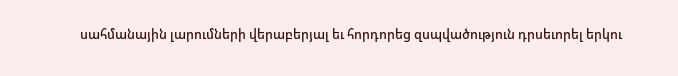սահմանային լարումների վերաբերյալ եւ հորդորեց զսպվածություն դրսեւորել երկու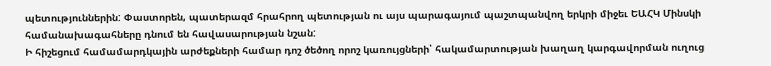պետություններին: Փաստորեն, պատերազմ հրահրող պետության ու այս պարագայում պաշտպանվող երկրի միջեւ ԵԱՀԿ Մինսկի համանախագահները դնում են հավասարության նշան:
Ի հիշեցում համամարդկային արժեքների համար դոշ ծեծող որոշ կառույցների՝ հակամարտության խաղաղ կարգավորման ուղուց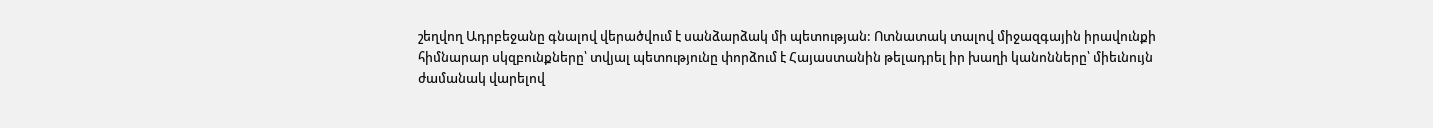շեղվող Ադրբեջանը գնալով վերածվում է սանձարձակ մի պետության: Ոտնատակ տալով միջազգային իրավունքի հիմնարար սկզբունքները՝ տվյալ պետությունը փորձում է Հայաստանին թելադրել իր խաղի կանոնները՝ միեւնույն ժամանակ վարելով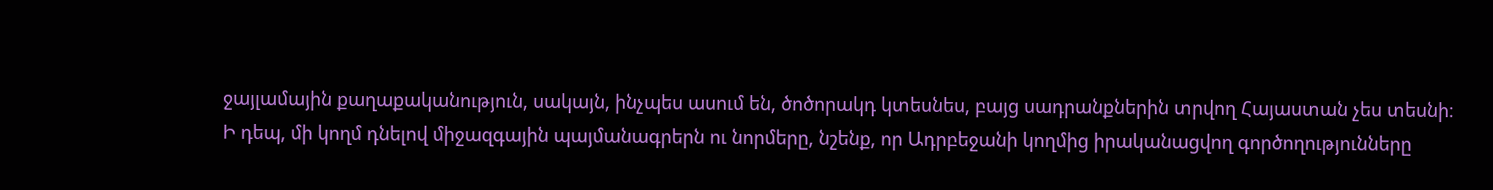ջայլամային քաղաքականություն, սակայն, ինչպես ասում են, ծոծորակդ կտեսնես, բայց սադրանքներին տրվող Հայաստան չես տեսնի։
Ի դեպ, մի կողմ դնելով միջազգային պայմանագրերն ու նորմերը, նշենք, որ Ադրբեջանի կողմից իրականացվող գործողությունները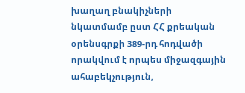խաղաղ բնակիչների նկատմամբ ըստ ՀՀ քրեական օրենսգրքի 389-րդ հոդվածի որակվում է որպես միջազգային ահաբեկչություն,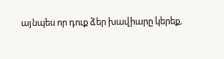այնպես որ դուք ձեր խավիարը կերեք,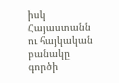իսկ Հայաստանն ու հայկական բանակը գործի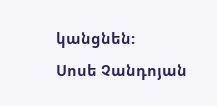կանցնեն:
Սոսե Չանդոյան